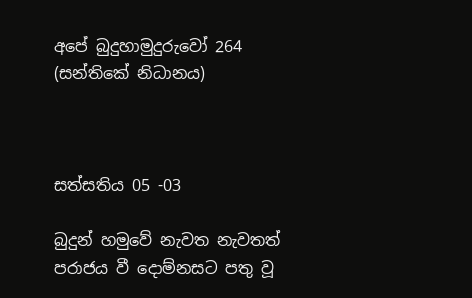අපේ බුදුහාමුදුරුවෝ 264 (සන්තිකේ නිධානය)



සත්සතිය 05 -03

බුදුන් හමුවේ නැවත නැවතත් පරාජය වී දොම්නසට පතු වූ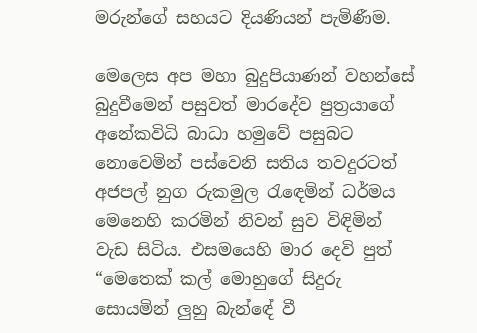මරුන්ගේ සහයට දියණියන් පැමිණීම.

මෙලෙස අප මහා බුදුපියාණන් වහන්සේ බුදුවීමෙන් පසුවත් මාරදේව පුත්‍රයාගේ අනේකවිධි බාධා හමුවේ පසුබට නොවෙමින් පස්වෙනි සතිය තවදුරටත් අජපල් නුග රුකමුල රැඳෙමින් ධර්මය මෙනෙහි කරමින් නිවන් සුව විඳිමින් වැඩ සිටිය. එසමයෙහි මාර දෙවි පුත් “මෙතෙක් කල් මොහුගේ සිදුරු සොයමින් ලුහු බැන්ඳේ වී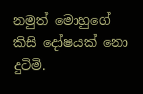නමුත් මොහුගේ කිසි දෝෂයක් නො දුටිමි.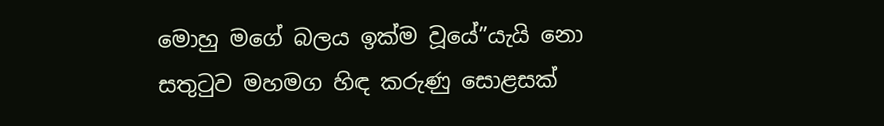මොහු මගේ බලය ඉක්ම වූයේ”යැයි නො සතුටුව මහමග හිඳ කරුණු සොළසක්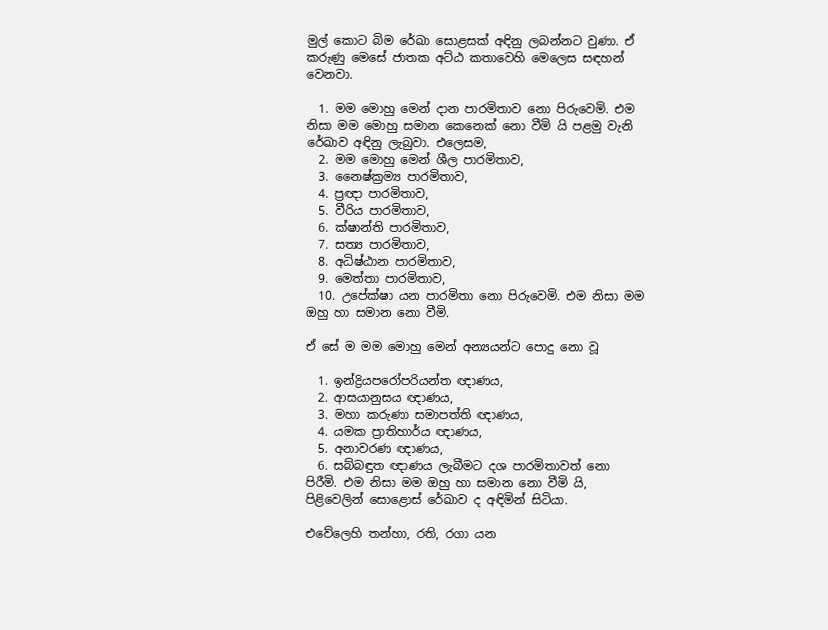මුල් කොට බිම රේඛා සොළසක් අඳිනු ලබන්නට වුණා. ඒ කරුණු මෙසේ ජාතක අට්ඨ කතාවෙහි මෙලෙස සඳහන් වෙනවා.

  1. මම මොහු මෙන් දාන පාරමිතාව නො පිරුවෙමි. එම නිසා මම මොහු සමාන කෙනෙක් නො වීමි යි පළමු වැනි රේඛාව අඳිනු ලැබුවා. එලෙසම,
  2. මම මොහු මෙන් ශීල පාරමිතාව,
  3. නෛෂ්ක්‍ර‍ම්‍ය පාරමිතාව,
  4. ප්‍ර‍ඥා පාරමිතාව‍,
  5. වීරිය පාරමිතාව,
  6. ක්ෂාන්ති පාරමිතාව,
  7. සත්‍ය පාරමිතාව,
  8. අධිෂ්ඨාන පාරමිතාව,
  9. මෙත්තා පාරමිතාව,
  10. උපේක්ෂා යන පාරමිතා නො පිරුවෙමි. එම නිසා මම ඔහු හා සමාන නො වීමි.

ඒ සේ ම මම මොහු මෙන් අන්‍යයන්ට පොදු නො වූ

  1. ඉන්ද්‍රියපරෝපරියන්ත ඥාණය,
  2. ආසයානුසය ඥාණය,
  3. මහා කරුණා සමාපත්ති ඥාණය,
  4. යමක ප්‍රාතිහාර්ය ඥාණය,
  5. අනාවරණ ඥාණය,
  6. සබ්බඳුත ඥාණය ලැබීමට දශ පාරමිතාවත් නො පිරීමි. එම නිසා මම ඔහු හා සමාන නො වීමි යි, පිළිවෙලින් සොළොස් රේඛාව ද අඳිමින් සිටියා.

එවේලෙහි තන්හා, රති, රගා යන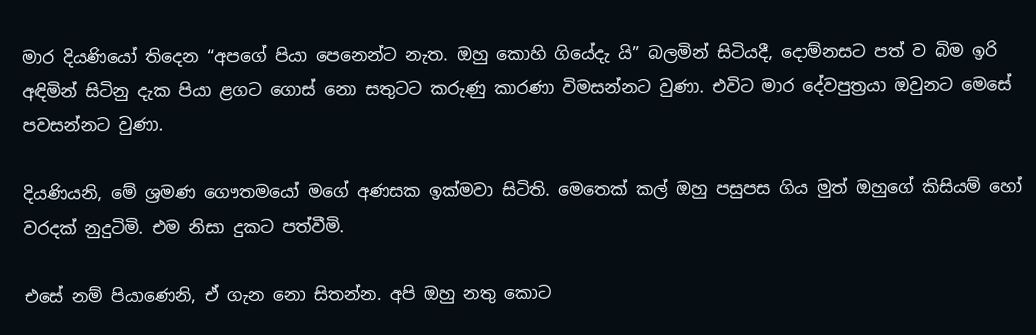මාර දියණියෝ තිදෙන “අපගේ පියා පෙනෙන්ට නැත. ඔහු කොහි ගියේදැ යි” බලමින් සිටියදී, දොම්නසට පත් ව බිම ඉරි අඳිමින් සිටිනු දැක පියා ළගට ගොස් නො සතුටට කරුණු කාරණා විමසන්නට වුණා. එවිට මාර දේවපුත්‍රයා ඔවුනට මෙසේ පවසන්නට වුණා.

දියණියනි, මේ ශ්‍රමණ ගෞතමයෝ මගේ අණසක ඉක්මවා සිටිති. මෙතෙක් කල් ඔහු පසුපස ගිය මුත් ඔහුගේ කිසියම් හෝ වරදක් නුදුටිමි. එම නිසා දුකට පත්වීමි.

එසේ නම් පියාණෙනි, ඒ ගැන නො සිතන්න. අපි ඔහු නතු කොට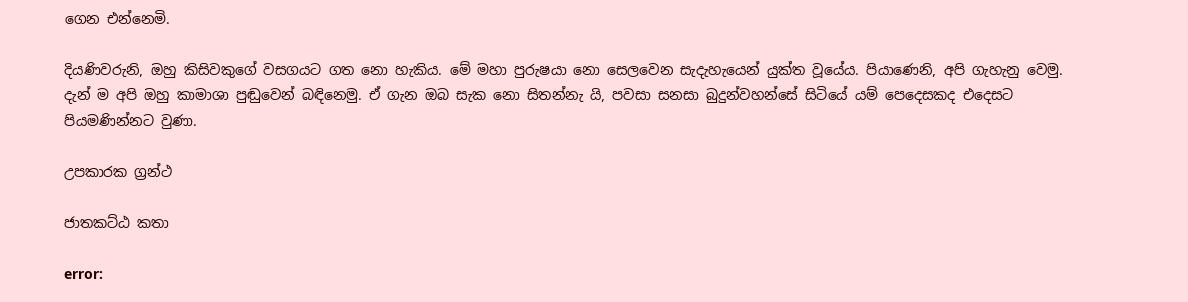ගෙන එන්නෙමි.

දියණිවරුනි, ඔහු කිසිවකුගේ වසගයට ගත නො හැකිය. මේ මහා පුරුෂයා නො සෙලවෙන සැදැහැයෙන් යුක්ත වූයේය. පියාණෙනි, අපි ගැහැනු වෙමු. දැන් ම අපි ඔහු කාමාශා පුඬුවෙන් බඳිනෙමු. ඒ ගැන ඔබ සැක නො සිතන්නැ යි, පවසා සනසා බුදුන්වහන්සේ සිටියේ යම් පෙදෙසකද එදෙසට පියමණින්නට වුණා.

උපකාරක ග්‍රන්ථ

ජාතකට්ඨ කතා

error: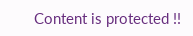Content is protected !!